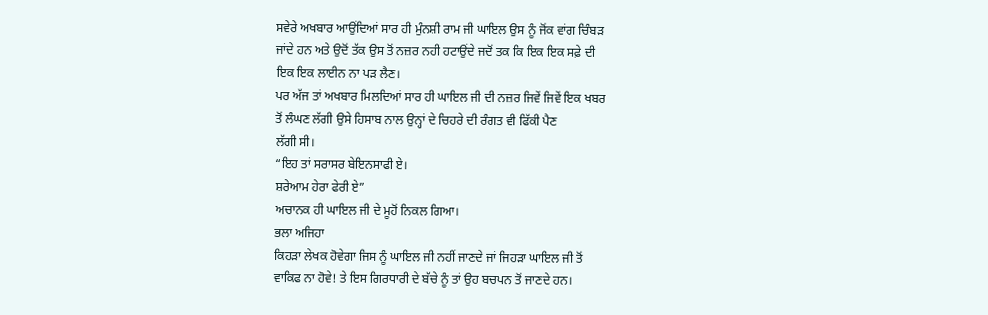ਸਵੇਰੇ ਅਖਬਾਰ ਆਉਂਦਿਆਂ ਸਾਰ ਹੀ ਮੁੰਨਸ਼ੀ ਰਾਮ ਜੀ ਘਾਇਲ ਉਸ ਨੂੰ ਜੋਂਕ ਵਾਂਗ ਚਿੰਬੜ
ਜਾਂਦੇ ਹਨ ਅਤੇ ਉਦੋਂ ਤੱਕ ਉਸ ਤੋਂ ਨਜ਼ਰ ਨਹੀ ਹਟਾਉਂਦੇ ਜਦੋਂ ਤਕ ਕਿ ਇਕ ਇਕ ਸਫ਼ੇ ਦੀ
ਇਕ ਇਕ ਲਾਈਨ ਨਾ ਪੜ ਲੈਣ।
ਪਰ ਅੱਜ ਤਾਂ ਅਖਬਾਰ ਮਿਲਦਿਆਂ ਸਾਰ ਹੀ ਘਾਇਲ ਜੀ ਦੀ ਨਜ਼ਰ ਜਿਵੇਂ ਜਿਵੇਂ ਇਕ ਖਬਰ
ਤੋਂ ਲੰਘਣ ਲੱਗੀ ਉਸੇ ਹਿਸਾਬ ਨਾਲ ਉਨ੍ਹਾਂ ਦੇ ਚਿਹਰੇ ਦੀ ਰੰਗਤ ਵੀ ਫਿੱਕੀ ਪੈਣ
ਲੱਗੀ ਸੀ।
“ਇਹ ਤਾਂ ਸਰਾਸਰ ਬੇਇਨਸਾਫੀ ਏ।
ਸ਼ਰੇਆਮ ਹੇਰਾ ਫੇਰੀ ਏ”
ਅਚਾਨਕ ਹੀ ਘਾਇਲ ਜੀ ਦੇ ਮੂਹੋਂ ਨਿਕਲ ਗਿਆ।
ਭਲਾ ਅਜਿਹਾ
ਕਿਹੜਾ ਲੇਖਕ ਹੋਵੇਗਾ ਜਿਸ ਨੂੰ ਘਾਇਲ ਜੀ ਨਹੀਂ ਜਾਣਦੇ ਜਾਂ ਜਿਹੜਾ ਘਾਇਲ ਜੀ ਤੋਂ
ਵਾਕਿਫ ਨਾ ਹੋਵੇ! ਤੇ ਇਸ ਗਿਰਧਾਰੀ ਦੇ ਬੱਚੇ ਨੂੰ ਤਾਂ ਉਹ ਬਚਪਨ ਤੋਂ ਜਾਣਦੇ ਹਨ।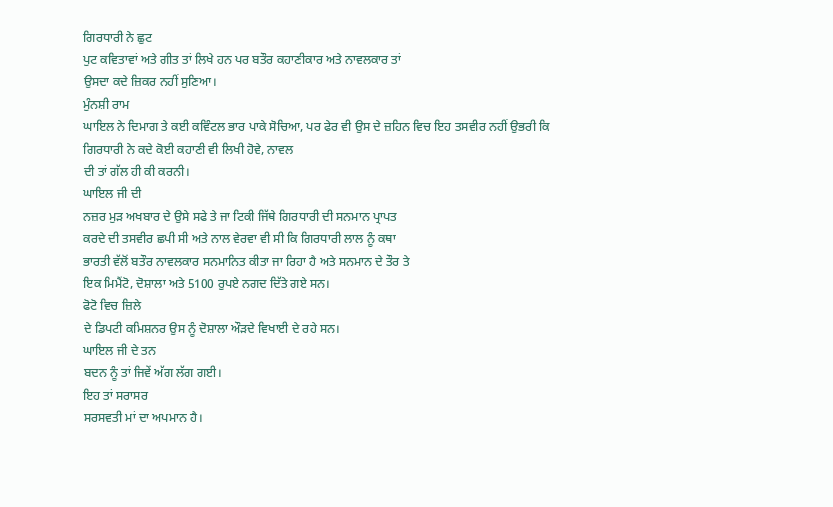ਗਿਰਧਾਰੀ ਨੇ ਛੁਟ
ਪੁਟ ਕਵਿਤਾਵਾਂ ਅਤੇ ਗੀਤ ਤਾਂ ਲਿਖੇ ਹਨ ਪਰ ਬਤੌਰ ਕਹਾਣੀਕਾਰ ਅਤੇ ਨਾਵਲਕਾਰ ਤਾਂ
ਉਸਦਾ ਕਦੇ ਜ਼ਿਕਰ ਨਹੀਂ ਸੁਣਿਆ।
ਮੁੰਨਸ਼ੀ ਰਾਮ
ਘਾਇਲ ਨੇ ਦਿਮਾਗ ਤੇ ਕਈ ਕਵਿੰਟਲ ਭਾਰ ਪਾਕੇ ਸੋਚਿਆ, ਪਰ ਫੇਰ ਵੀ ਉਸ ਦੇ ਜ਼ਹਿਨ ਵਿਚ ਇਹ ਤਸਵੀਰ ਨਹੀਂ ਉਭਰੀ ਕਿ
ਗਿਰਧਾਰੀ ਨੇ ਕਦੇ ਕੋਈ ਕਹਾਣੀ ਵੀ ਲਿਖੀ ਹੋਵੇ, ਨਾਵਲ
ਦੀ ਤਾਂ ਗੱਲ ਹੀ ਕੀ ਕਰਨੀ।
ਘਾਇਲ ਜੀ ਦੀ
ਨਜ਼ਰ ਮੁੜ ਅਖਬਾਰ ਦੇ ਉਸੇ ਸਫੇ ਤੇ ਜਾ ਟਿਕੀ ਜਿੱਥੇ ਗਿਰਧਾਰੀ ਦੀ ਸਨਮਾਨ ਪ੍ਰਾਪਤ
ਕਰਦੇ ਦੀ ਤਸਵੀਰ ਛਪੀ ਸੀ ਅਤੇ ਨਾਲ ਵੇਰਵਾ ਵੀ ਸੀ ਕਿ ਗਿਰਧਾਰੀ ਲਾਲ ਨੂੰ ਕਥਾ
ਭਾਰਤੀ ਵੱਲੋਂ ਬਤੌਰ ਨਾਵਲਕਾਰ ਸਨਮਾਨਿਤ ਕੀਤਾ ਜਾ ਰਿਹਾ ਹੈ ਅਤੇ ਸਨਮਾਨ ਦੇ ਤੌਰ ਤੇ
ਇਕ ਮਿਮੈਂਟੋ, ਦੋਸ਼ਾਲਾ ਅਤੇ 5100 ਰੁਪਏ ਨਗਦ ਦਿੱਤੇ ਗਏ ਸਨ।
ਫੋਟੋ ਵਿਚ ਜ਼ਿਲੇ
ਦੇ ਡਿਪਟੀ ਕਮਿਸ਼ਨਰ ਉਸ ਨੂੰ ਦੋਸ਼ਾਲਾ ਔੜਦੇ ਵਿਖਾਈ ਦੇ ਰਹੇ ਸਨ।
ਘਾਇਲ ਜੀ ਦੇ ਤਨ
ਬਦਨ ਨੂੰ ਤਾਂ ਜਿਵੇਂ ਅੱਗ ਲੱਗ ਗਈ।
ਇਹ ਤਾਂ ਸਰਾਸਰ
ਸਰਸਵਤੀ ਮਾਂ ਦਾ ਅਪਮਾਨ ਹੈ।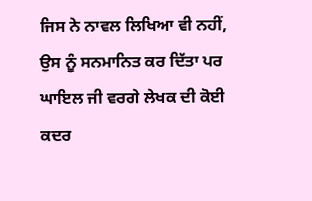ਜਿਸ ਨੇ ਨਾਵਲ ਲਿਖਿਆ ਵੀ ਨਹੀਂ,
ਉਸ ਨੂੰ ਸਨਮਾਨਿਤ ਕਰ ਦਿੱਤਾ ਪਰ ਘਾਇਲ ਜੀ ਵਰਗੇ ਲੇਖਕ ਦੀ ਕੋਈ ਕਦਰ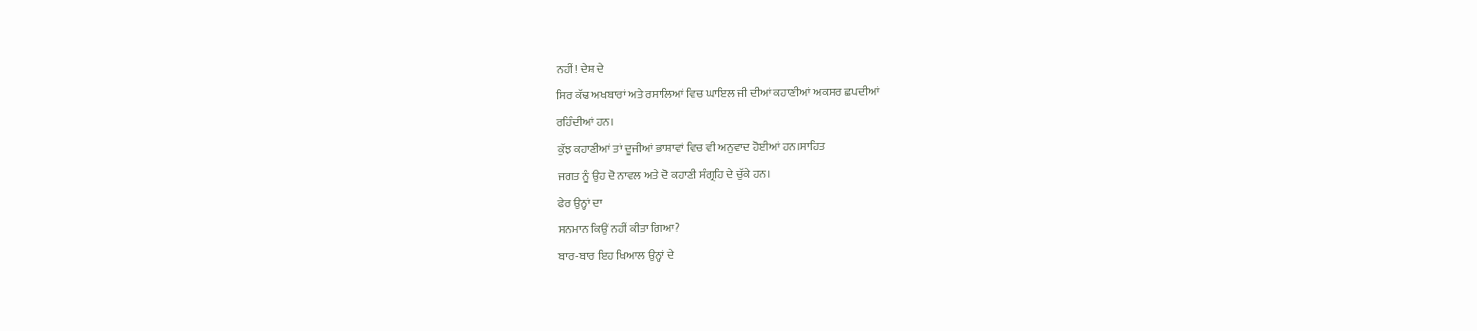ਨਹੀਂ! ਦੇਸ਼ ਦੇ
ਸਿਰ ਕੱਢ ਅਖਬਾਰਾਂ ਅਤੇ ਰਸਾਲਿਆਂ ਵਿਚ ਘਾਇਲ ਜੀ ਦੀਆਂ ਕਹਾਣੀਆਂ ਅਕਸਰ ਛਪਦੀਆਂ
ਰਹਿੰਦੀਆਂ ਹਨ।
ਕੁੱਝ ਕਹਾਣੀਆਂ ਤਾਂ ਦੂਜੀਆਂ ਭਾਸ਼ਾਵਾਂ ਵਿਚ ਵੀ ਅਨੁਵਾਦ ਹੋਈਆਂ ਹਨ।ਸਾਹਿਤ
ਜਗਤ ਨੂੰ ਉਹ ਦੋ ਨਾਵਲ ਅਤੇ ਦੋ ਕਹਾਣੀ ਸੰਗ੍ਰਹਿ ਦੇ ਚੁੱਕੇ ਹਨ।
ਫੇਰ ਉਨ੍ਹਾਂ ਦਾ
ਸਨਮਾਨ ਕਿਉਂ ਨਹੀਂ ਕੀਤਾ ਗਿਆ?
ਬਾਰ-ਬਾਰ ਇਹ ਖਿਆਲ ਉਨ੍ਹਾਂ ਦੇ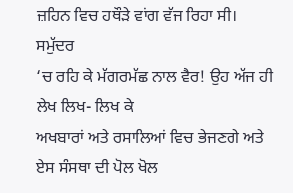ਜ਼ਹਿਨ ਵਿਚ ਹਥੌੜੇ ਵਾਂਗ ਵੱਜ ਰਿਹਾ ਸੀ।
ਸਮੁੱਦਰ
‘ਚ ਰਹਿ ਕੇ ਮੱਗਰਮੱਛ ਨਾਲ ਵੈਰ! ਉਹ ਅੱਜ ਹੀ ਲੇਖ ਲਿਖ- ਲਿਖ ਕੇ
ਅਖਬਾਰਾਂ ਅਤੇ ਰਸਾਲਿਆਂ ਵਿਚ ਭੇਜਣਗੇ ਅਤੇ ਏਸ ਸੰਸਥਾ ਦੀ ਪੋਲ ਖੋਲ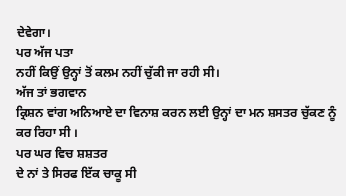ਦੇਵੇਗਾ।
ਪਰ ਅੱਜ ਪਤਾ
ਨਹੀਂ ਕਿਉਂ ਉਨ੍ਹਾਂ ਤੋਂ ਕਲਮ ਨਹੀਂ ਚੁੱਕੀ ਜਾ ਰਹੀ ਸੀ।
ਅੱਜ ਤਾਂ ਭਗਵਾਨ
ਕ੍ਰਿਸ਼ਨ ਵਾਂਗ ਅਨਿਆਏ ਦਾ ਵਿਨਾਸ਼ ਕਰਨ ਲਈ ਉਨ੍ਹਾਂ ਦਾ ਮਨ ਸ਼ਸਤਰ ਚੁੱਕਣ ਨੂੰ
ਕਰ ਰਿਹਾ ਸੀ ।
ਪਰ ਘਰ ਵਿਚ ਸ਼ਸ਼ਤਰ
ਦੇ ਨਾਂ ਤੇ ਸਿਰਫ ਇੱਕ ਚਾਕੂ ਸੀ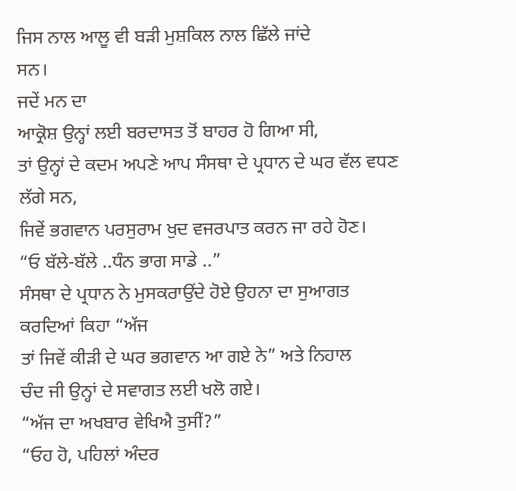ਜਿਸ ਨਾਲ ਆਲੂ ਵੀ ਬੜੀ ਮੁਸ਼ਕਿਲ ਨਾਲ ਛਿੱਲੇ ਜਾਂਦੇ
ਸਨ।
ਜਦੇਂ ਮਨ ਦਾ
ਆਕ੍ਰੋਸ਼ ਉਨ੍ਹਾਂ ਲਈ ਬਰਦਾਸਤ ਤੋਂ ਬਾਹਰ ਹੋ ਗਿਆ ਸੀ,
ਤਾਂ ਉਨ੍ਹਾਂ ਦੇ ਕਦਮ ਅਪਣੇ ਆਪ ਸੰਸਥਾ ਦੇ ਪ੍ਰਧਾਨ ਦੇ ਘਰ ਵੱਲ ਵਧਣ ਲੱਗੇ ਸਨ,
ਜਿਵੇਂ ਭਗਵਾਨ ਪਰਸੁਰਾਮ ਖੁਦ ਵਜਰਪਾਤ ਕਰਨ ਜਾ ਰਹੇ ਹੋਣ।
“ਓ ਬੱਲੇ-ਬੱਲੇ ..ਧੰਨ ਭਾਗ ਸਾਡੇ ..”
ਸੰਸਥਾ ਦੇ ਪ੍ਰਧਾਨ ਨੇ ਮੁਸਕਰਾਉਂਦੇ ਹੋਏ ਉਹਨਾ ਦਾ ਸੁਆਗਤ ਕਰਦਿਆਂ ਕਿਹਾ “ਅੱਜ
ਤਾਂ ਜਿਵੇਂ ਕੀੜੀ ਦੇ ਘਰ ਭਗਵਾਨ ਆ ਗਏ ਨੇ” ਅਤੇ ਨਿਹਾਲ
ਚੰਦ ਜੀ ਉਨ੍ਹਾਂ ਦੇ ਸਵਾਗਤ ਲਈ ਖਲੋ ਗਏ।
“ਅੱਜ ਦਾ ਅਖਬਾਰ ਵੇਖਿਐ ਤੁਸੀਂ?”
“ਓਹ ਹੋ, ਪਹਿਲਾਂ ਅੰਦਰ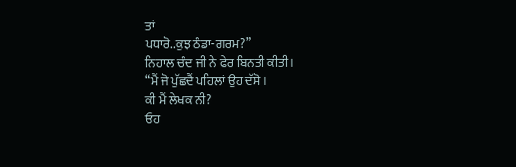ਤਾਂ
ਪਧਾਰੋ..ਕੁਝ ਠੰਡਾ-ਗਰਮ?”
ਨਿਹਾਲ ਚੰਦ ਜੀ ਨੇ ਫੇਰ ਬਿਨਤੀ ਕੀਤੀ।
“ਮੈਂ ਜੋ ਪੁੱਛਦੈਂ ਪਹਿਲਾਂ ਉਹ ਦੱਸੋ।
ਕੀ ਮੈਂ ਲੇਖਕ ਨੀ?
ਓਹ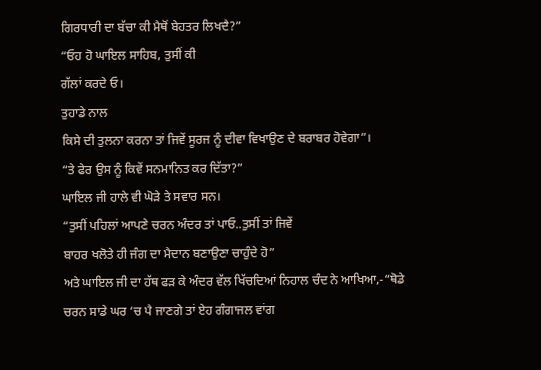ਗਿਰਧਾਰੀ ਦਾ ਬੱਚਾ ਕੀ ਮੈਥੋਂ ਬੇਹਤਰ ਲਿਖਦੈ?”
“ਓਹ ਹੋ ਘਾਇਲ ਸਾਹਿਬ, ਤੁਸੀਂ ਕੀ
ਗੱਲਾਂ ਕਰਦੇ ਓ।
ਤੁਹਾਡੇ ਨਾਲ
ਕਿਸੇ ਦੀ ਤੁਲਨਾ ਕਰਨਾ ਤਾਂ ਜਿਵੇਂ ਸੂਰਜ ਨੂੰ ਦੀਵਾ ਵਿਖਾਉਣ ਦੇ ਬਰਾਬਰ ਹੋਵੇਗਾ”।
“ਤੇ ਫੇਰ ਉਸ ਨੂੰ ਕਿਵੇਂ ਸਨਮਾਨਿਤ ਕਰ ਦਿੱਤਾ?”
ਘਾਇਲ ਜੀ ਹਾਲੇ ਵੀ ਘੋੜੇ ਤੇ ਸਵਾਰ ਸਨ।
“ਤੁਸੀਂ ਪਹਿਲਾਂ ਆਪਣੇ ਚਰਨ ਅੰਦਰ ਤਾਂ ਪਾਓ..ਤੁਸੀਂ ਤਾਂ ਜਿਵੇਂ
ਬਾਹਰ ਖਲੋਤੇ ਹੀ ਜੰਗ ਦਾ ਮੈਦਾਨ ਬਣਾਉਣਾ ਚਾਹੁੰਦੇ ਹੋ”
ਅਤੇ ਘਾਇਲ ਜੀ ਦਾ ਹੱਥ ਫੜ ਕੇ ਅੰਦਰ ਵੱਲ ਖਿੱਚਦਿਆਂ ਨਿਹਾਲ ਚੰਦ ਨੇ ਆਖਿਆ,-“ਥੋਡੇ
ਚਰਨ ਸਾਡੇ ਘਰ ‘ਚ ਪੈ ਜਾਣਗੇ ਤਾਂ ਏਹ ਗੰਗਾਜਲ ਵਾਂਗ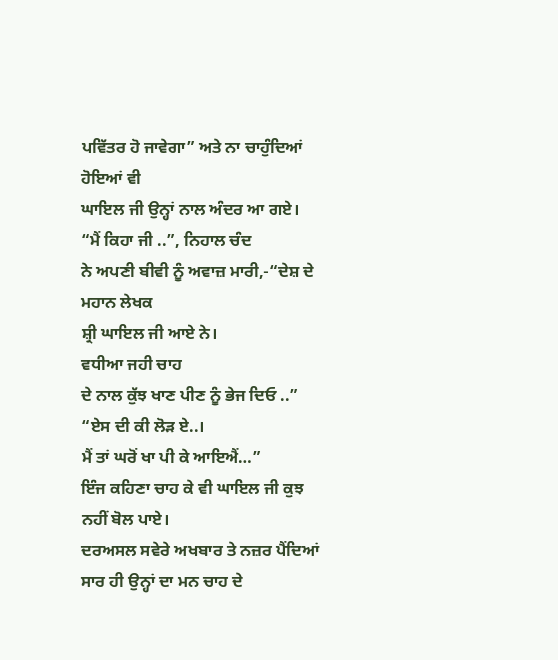ਪਵਿੱਤਰ ਹੋ ਜਾਵੇਗਾ” ਅਤੇ ਨਾ ਚਾਹੁੰਦਿਆਂ ਹੋਇਆਂ ਵੀ
ਘਾਇਲ ਜੀ ਉਨ੍ਹਾਂ ਨਾਲ ਅੰਦਰ ਆ ਗਏ।
“ਮੈਂ ਕਿਹਾ ਜੀ ..”, ਨਿਹਾਲ ਚੰਦ
ਨੇ ਅਪਣੀ ਬੀਵੀ ਨੂੰ ਅਵਾਜ਼ ਮਾਰੀ,-“ਦੇਸ਼ ਦੇ ਮਹਾਨ ਲੇਖਕ
ਸ਼੍ਰੀ ਘਾਇਲ ਜੀ ਆਏ ਨੇ।
ਵਧੀਆ ਜਹੀ ਚਾਹ
ਦੇ ਨਾਲ ਕੁੱਝ ਖਾਣ ਪੀਣ ਨੂੰ ਭੇਜ ਦਿਓ ..”
“ਏਸ ਦੀ ਕੀ ਲੋੜ ਏ..।
ਮੈਂ ਤਾਂ ਘਰੋਂ ਖਾ ਪੀ ਕੇ ਆਇਐਂ…”
ਇੰਜ ਕਹਿਣਾ ਚਾਹ ਕੇ ਵੀ ਘਾਇਲ ਜੀ ਕੁਝ ਨਹੀਂ ਬੋਲ ਪਾਏ।
ਦਰਅਸਲ ਸਵੇਰੇ ਅਖਬਾਰ ਤੇ ਨਜ਼ਰ ਪੈਂਦਿਆਂ ਸਾਰ ਹੀ ਉਨ੍ਹਾਂ ਦਾ ਮਨ ਚਾਹ ਦੇ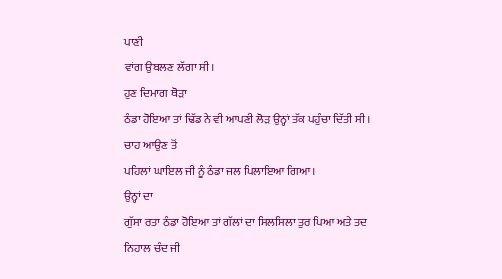ਪਾਣੀ
ਵਾਂਗ ਉਬਲਣ ਲੱਗਾ ਸੀ।
ਹੁਣ ਦਿਮਾਗ ਥੋੜਾ
ਠੰਡਾ ਹੋਇਆ ਤਾਂ ਢਿੱਡ ਨੇ ਵੀ ਆਪਣੀ ਲੋੜ ਉਨ੍ਹਾਂ ਤੱਕ ਪਹੁੰਚਾ ਦਿੱਤੀ ਸੀ।
ਚਾਹ ਆਉਣ ਤੋਂ
ਪਹਿਲਾਂ ਘਾਇਲ ਜੀ ਨੂੰ ਠੰਡਾ ਜਲ ਪਿਲਾਇਆ ਗਿਆ।
ਉਨ੍ਹਾਂ ਦਾ
ਗੁੱਸਾ ਰਤਾ ਠੰਡਾ ਹੋਇਆ ਤਾਂ ਗੱਲਾਂ ਦਾ ਸਿਲਸਿਲਾ ਤੁਰ ਪਿਆ ਅਤੇ ਤਦ ਨਿਹਾਲ ਚੰਦ ਜੀ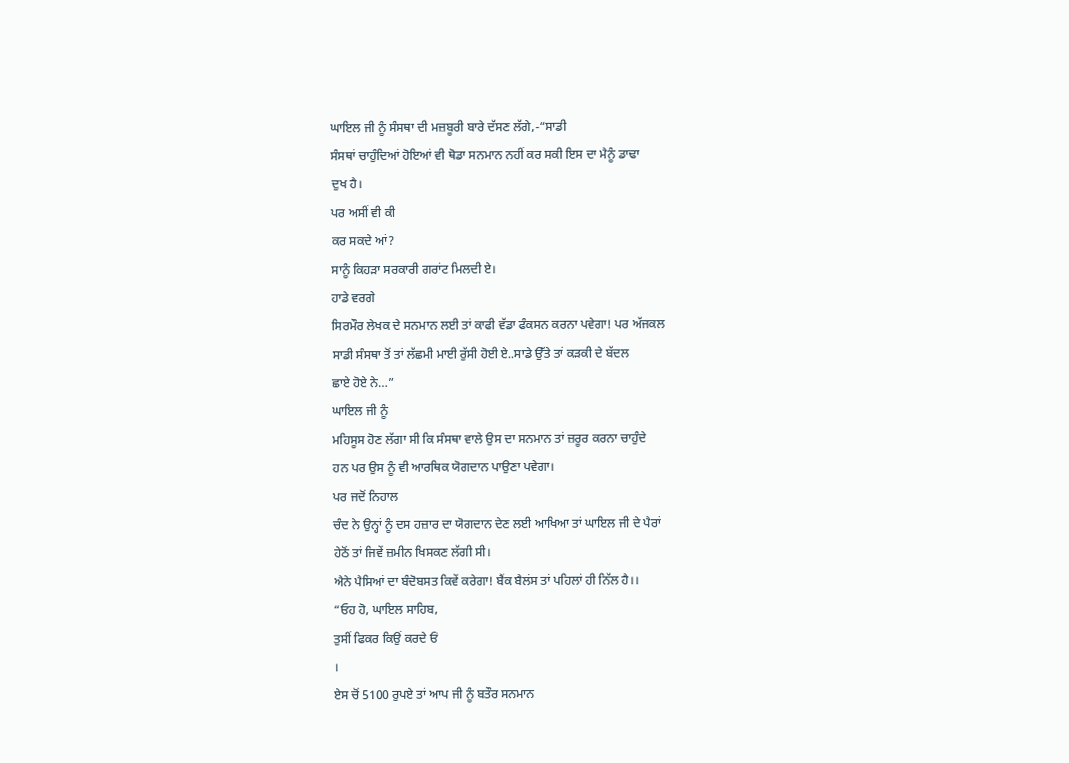ਘਾਇਲ ਜੀ ਨੂੰ ਸੰਸਥਾ ਦੀ ਮਜ਼ਬੂਰੀ ਬਾਰੇ ਦੱਸਣ ਲੱਗੇ,-“ਸਾਡੀ
ਸੰਸਥਾਂ ਚਾਹੁੰਦਿਆਂ ਹੋਇਆਂ ਵੀ ਥੋਡਾ ਸਨਮਾਨ ਨਹੀਂ ਕਰ ਸਕੀ ਇਸ ਦਾ ਮੈਨੂੰ ਡਾਢਾ
ਦੁਖ ਹੈ।
ਪਰ ਅਸੀਂ ਵੀ ਕੀ
ਕਰ ਸਕਦੇ ਆਂ?
ਸਾਨੂੰ ਕਿਹੜਾ ਸਰਕਾਰੀ ਗਰਾਂਟ ਮਿਲਦੀ ਏ।
ਹਾਡੇ ਵਰਗੇ
ਸਿਰਮੌਰ ਲੇਖਕ ਦੇ ਸਨਮਾਨ ਲਈ ਤਾਂ ਕਾਫੀ ਵੱਡਾ ਫੰਕਸਨ ਕਰਨਾ ਪਵੇਗਾ! ਪਰ ਅੱਜਕਲ
ਸਾਡੀ ਸੰਸਥਾ ਤੋਂ ਤਾਂ ਲੱਛਮੀ ਮਾਈ ਰੁੱਸੀ ਹੋਈ ਏ..ਸਾਡੇ ਉੱਤੇ ਤਾਂ ਕੜਕੀ ਦੇ ਬੱਦਲ
ਛਾਏ ਹੋਏ ਨੇ…”
ਘਾਇਲ ਜੀ ਨੂੰ
ਮਹਿਸੂਸ ਹੋਣ ਲੱਗਾ ਸੀ ਕਿ ਸੰਸਥਾ ਵਾਲੇ ਉਸ ਦਾ ਸਨਮਾਨ ਤਾਂ ਜ਼ਰੂਰ ਕਰਨਾ ਚਾਹੁੰਦੇ
ਹਨ ਪਰ ਉਸ ਨੂੰ ਵੀ ਆਰਥਿਕ ਯੋਗਦਾਨ ਪਾਉਣਾ ਪਵੇਗਾ।
ਪਰ ਜਦੋਂ ਨਿਹਾਲ
ਚੰਦ ਨੇ ਉਨ੍ਹਾਂ ਨੂੰ ਦਸ ਹਜ਼ਾਰ ਦਾ ਯੋਗਦਾਨ ਦੇਣ ਲਈ ਆਖਿਆ ਤਾਂ ਘਾਇਲ ਜੀ ਦੇ ਪੈਰਾਂ
ਹੇਠੋਂ ਤਾਂ ਜਿਵੇਂ ਜ਼ਮੀਨ ਖਿਸਕਣ ਲੱਗੀ ਸੀ।
ਐਨੇ ਪੈਸਿਆਂ ਦਾ ਬੰਦੋਬਸਤ ਕਿਵੇਂ ਕਰੇਗਾ! ਬੈਂਕ ਬੈਲਂਸ ਤਾਂ ਪਹਿਲਾਂ ਹੀ ਨਿੱਲ ਹੈ।।
“ਓਹ ਹੋ, ਘਾਇਲ ਸਾਹਿਬ,
ਤੁਸੀਂ ਫਿਕਰ ਕਿਉਂ ਕਰਦੇ ਓਂ
।
ਏਸ ਚੋਂ 5100 ਰੁਪਏ ਤਾਂ ਆਪ ਜੀ ਨੂੰ ਬਤੌਰ ਸਨਮਾਨ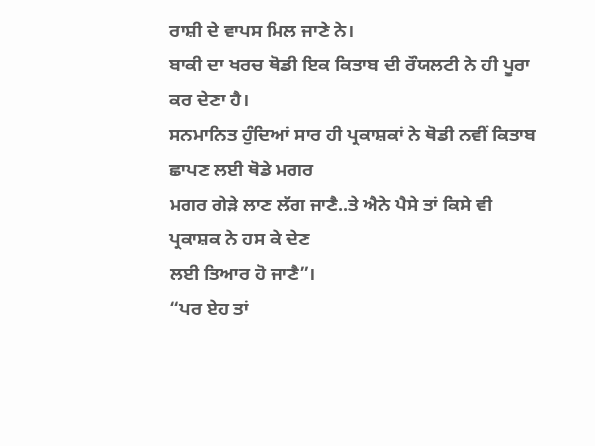ਰਾਸ਼ੀ ਦੇ ਵਾਪਸ ਮਿਲ ਜਾਣੇ ਨੇ।
ਬਾਕੀ ਦਾ ਖਰਚ ਥੋਡੀ ਇਕ ਕਿਤਾਬ ਦੀ ਰੌਯਲਟੀ ਨੇ ਹੀ ਪੂਰਾ ਕਰ ਦੇਣਾ ਹੈ।
ਸਨਮਾਨਿਤ ਹੁੰਦਿਆਂ ਸਾਰ ਹੀ ਪ੍ਰਕਾਸ਼ਕਾਂ ਨੇ ਥੋਡੀ ਨਵੀਂ ਕਿਤਾਬ ਛਾਪਣ ਲਈ ਥੋਡੇ ਮਗਰ
ਮਗਰ ਗੇੜੇ ਲਾਣ ਲੱਗ ਜਾਣੈ..ਤੇ ਐਨੇ ਪੈਸੇ ਤਾਂ ਕਿਸੇ ਵੀ ਪ੍ਰਕਾਸ਼ਕ ਨੇ ਹਸ ਕੇ ਦੇਣ
ਲਈ ਤਿਆਰ ਹੋ ਜਾਣੈ”।
“ਪਰ ਏਹ ਤਾਂ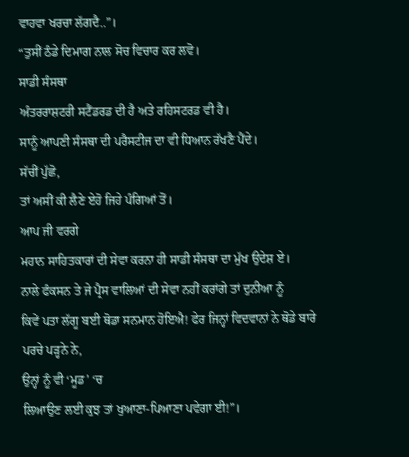ਵਾਹਵਾ ਖਰਚਾ ਲੱਗਦੈ..”।
“ਤੁਸੀਂ ਠੰਡੇ ਦਿਮਾਗ ਨਾਲ ਸੋਚ ਵਿਚਾਰ ਕਰ ਲਵੋ।
ਸਾਡੀ ਸੰਸਥਾ
ਅੰਤਰਰਾਸ਼ਟਰੀ ਸਟੈਂਡਰਡ ਦੀ ਹੈ ਅਤੇ ਰਹਿਸਟਰਡ ਵੀ ਹੈ।
ਸਾਨੂੰ ਆਪਣੀ ਸੰਸਥਾ ਦੀ ਪਰੈਸਟੀਜ ਦਾ ਵੀ ਧਿਆਨ ਰੱਖਣੈ ਪੈਂਦੇ।
ਸੱਚੀਂ ਪੁੱਛੋ,
ਤਾਂ ਅਸੀਂ ਕੀ ਲੈਣੇ ਏਹੋ ਜਿਹੇ ਪੰਗਿਆਂ ਤੋਂ।
ਆਪ ਜੀ ਵਰਗੇ
ਮਹਾਨ ਸਾਹਿਤਕਾਰਾਂ ਦੀ ਸੇਵਾ ਕਰਨਾ ਹੀ ਸਾਡੀ ਸੰਸਥਾ ਦਾ ਮੁੱਖ ਉਦੇਸ਼ ਏ।
ਨਾਲੇ ਫੰਕਸਨ ਤੇ ਜੇ ਪ੍ਰੈਸ ਵਾਲਿਆਂ ਦੀ ਸੇਵਾ ਨਹੀਂ ਕਰਾਂਗੇ ਤਾਂ ਦੁਨੀਆ ਨੂੰ
ਕਿਵੇਂ ਪਤਾ ਲੱਗੂ ਬਈ ਥੋਡਾ ਸਨਮਾਨ ਹੋਇਐ! ਫੇਰ ਜਿਨ੍ਹਾਂ ਵਿਦਵਾਨਾਂ ਨੇ ਥੋਡੇ ਬਾਰੇ
ਪਰਚੇ ਪੜ੍ਹਨੇ ਨੇ,
ਉਨ੍ਹਾਂ ਨੂੰ ਵੀ ‘ਮੂਡ’ ‘ਚ
ਲਿਆਉਣ ਲਈ ਕੁਝ ਤਾਂ ਖੁਆਣਾ-ਪਿਆਣਾ ਪਵੇਗਾ ਈ!”।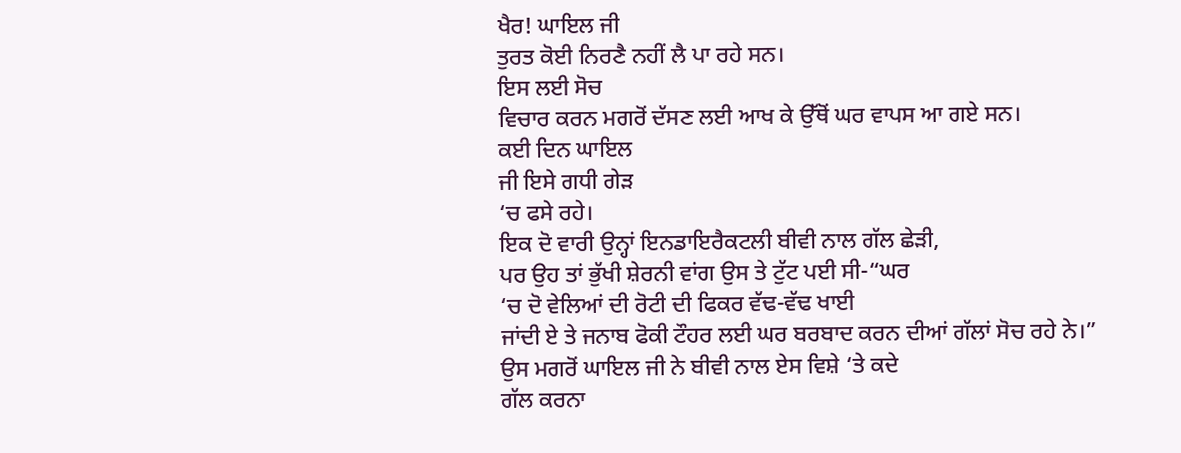ਖੈਰ! ਘਾਇਲ ਜੀ
ਤੁਰਤ ਕੋਈ ਨਿਰਣੈ ਨਹੀਂ ਲੈ ਪਾ ਰਹੇ ਸਨ।
ਇਸ ਲਈ ਸੋਚ
ਵਿਚਾਰ ਕਰਨ ਮਗਰੋਂ ਦੱਸਣ ਲਈ ਆਖ ਕੇ ਉੱਥੋਂ ਘਰ ਵਾਪਸ ਆ ਗਏ ਸਨ।
ਕਈ ਦਿਨ ਘਾਇਲ
ਜੀ ਇਸੇ ਗਧੀ ਗੇੜ
‘ਚ ਫਸੇ ਰਹੇ।
ਇਕ ਦੋ ਵਾਰੀ ਉਨ੍ਹਾਂ ਇਨਡਾਇਰੈਕਟਲੀ ਬੀਵੀ ਨਾਲ ਗੱਲ ਛੇੜੀ,
ਪਰ ਉਹ ਤਾਂ ਭੁੱਖੀ ਸ਼ੇਰਨੀ ਵਾਂਗ ਉਸ ਤੇ ਟੁੱਟ ਪਈ ਸੀ-“ਘਰ
‘ਚ ਦੋ ਵੇਲਿਆਂ ਦੀ ਰੋਟੀ ਦੀ ਫਿਕਰ ਵੱਢ-ਵੱਢ ਖਾਈ
ਜਾਂਦੀ ਏ ਤੇ ਜਨਾਬ ਫੋਕੀ ਟੌਹਰ ਲਈ ਘਰ ਬਰਬਾਦ ਕਰਨ ਦੀਆਂ ਗੱਲਾਂ ਸੋਚ ਰਹੇ ਨੇ।”
ਉਸ ਮਗਰੋਂ ਘਾਇਲ ਜੀ ਨੇ ਬੀਵੀ ਨਾਲ ਏਸ ਵਿਸ਼ੇ ‘ਤੇ ਕਦੇ
ਗੱਲ ਕਰਨਾ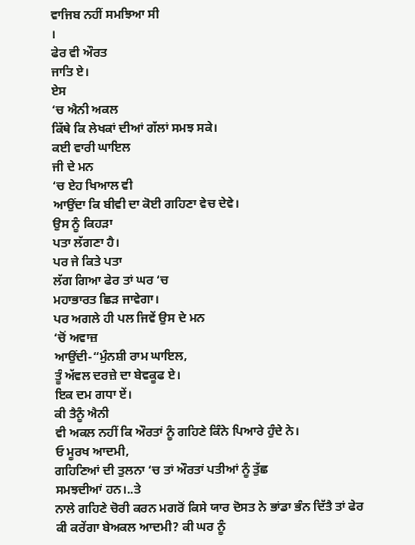ਵਾਜਿਬ ਨਹੀਂ ਸਮਝਿਆ ਸੀ
।
ਫੇਰ ਵੀ ਔਰਤ
ਜਾਤਿ ਏ।
ਏਸ
‘ਚ ਐਨੀ ਅਕਲ
ਕਿੱਥੇ ਕਿ ਲੇਖਕਾਂ ਦੀਆਂ ਗੱਲਾਂ ਸਮਝ ਸਕੇ।
ਕਈ ਵਾਰੀ ਘਾਇਲ
ਜੀ ਦੇ ਮਨ
‘ਚ ਏਹ ਖਿਆਲ ਵੀ
ਆਉਂਦਾ ਕਿ ਬੀਵੀ ਦਾ ਕੋਈ ਗਹਿਣਾ ਵੇਚ ਦੇਵੇ।
ਉਸ ਨੂੰ ਕਿਹੜਾ
ਪਤਾ ਲੱਗਣਾ ਹੈ।
ਪਰ ਜੇ ਕਿਤੇ ਪਤਾ
ਲੱਗ ਗਿਆ ਫੇਰ ਤਾਂ ਘਰ ‘ਚ
ਮਹਾਭਾਰਤ ਛਿੜ ਜਾਵੇਗਾ।
ਪਰ ਅਗਲੇ ਹੀ ਪਲ ਜਿਵੇਂ ਉਸ ਦੇ ਮਨ
‘ਚੋਂ ਅਵਾਜ਼
ਆਉਂਦੀ-“ਮੁੰਨਸ਼ੀ ਰਾਮ ਘਾਇਲ,
ਤੂੰ ਅੱਵਲ ਦਰਜ਼ੇ ਦਾ ਬੇਵਕੂਫ ਏ।
ਇਕ ਦਮ ਗਧਾ ਏਂ।
ਕੀ ਤੈਨੂੰ ਐਨੀ
ਵੀ ਅਕਲ ਨਹੀਂ ਕਿ ਔਰਤਾਂ ਨੂੰ ਗਹਿਣੇ ਕਿੰਨੇ ਪਿਆਰੇ ਹੁੰਦੇ ਨੇ।
ਓ ਮੂਰਖ ਆਦਮੀ,
ਗਹਿਣਿਆਂ ਦੀ ਤੁਲਨਾ ‘ਚ ਤਾਂ ਔਰਤਾਂ ਪਤੀਆਂ ਨੂੰ ਤੁੱਛ
ਸਮਝਦੀਆਂ ਹਨ।..ਤੇ
ਨਾਲੇ ਗਹਿਣੇ ਚੋਰੀ ਕਰਨ ਮਗਰੋਂ ਕਿਸੇ ਯਾਰ ਦੋਸਤ ਨੇ ਭਾਂਡਾ ਭੰਨ ਦਿੱਤੈ ਤਾਂ ਫੇਰ
ਕੀ ਕਰੇਂਗਾ ਬੇਅਕਲ ਆਦਮੀ? ਕੀ ਘਰ ਨੂੰ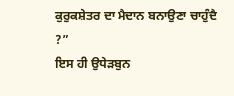ਕੁਰੁਕਸ਼ੇਤਰ ਦਾ ਮੈਦਾਨ ਬਨਾਉਣਾ ਚਾਹੁੰਦੈ
?”
ਇਸ ਹੀ ਉਧੇੜਬੁਨ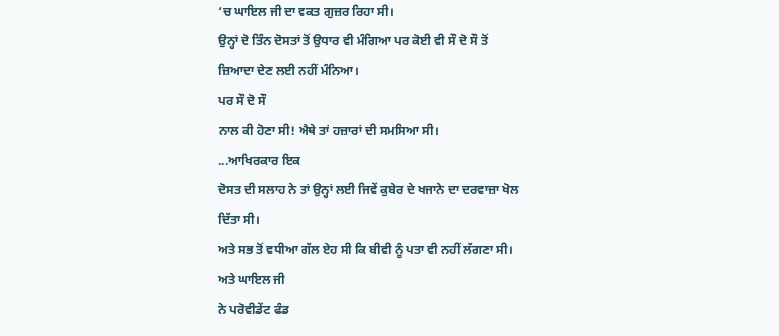‘ਚ ਘਾਇਲ ਜੀ ਦਾ ਵਕਤ ਗੁਜ਼ਰ ਰਿਹਾ ਸੀ।
ਉਨ੍ਹਾਂ ਦੋ ਤਿੰਨ ਦੋਸਤਾਂ ਤੋਂ ਉਧਾਰ ਵੀ ਮੰਗਿਆ ਪਰ ਕੋਈ ਵੀ ਸੌ ਦੋ ਸੌ ਤੋਂ
ਜ਼ਿਆਦਾ ਦੇਣ ਲਈ ਨਹੀਂ ਮੰਨਿਆ।
ਪਰ ਸੌ ਦੋ ਸੌ
ਨਾਲ ਕੀ ਹੋਣਾ ਸੀ! ਐਥੇ ਤਾਂ ਹਜ਼ਾਰਾਂ ਦੀ ਸਮਸਿਆ ਸੀ।
...ਆਖਿਰਕਾਰ ਇਕ
ਦੋਸਤ ਦੀ ਸਲਾਹ ਨੇ ਤਾਂ ਉਨ੍ਹਾਂ ਲਈ ਜਿਵੇਂ ਕੁਬੇਰ ਦੇ ਖਜਾਨੇ ਦਾ ਦਰਵਾਜ਼ਾ ਖੋਲ
ਦਿੱਤਾ ਸੀ।
ਅਤੇ ਸਭ ਤੋਂ ਵਧੀਆ ਗੱਲ ਏਹ ਸੀ ਕਿ ਬੀਵੀ ਨੂੰ ਪਤਾ ਵੀ ਨਹੀਂ ਲੱਗਣਾ ਸੀ।
ਅਤੇ ਘਾਇਲ ਜੀ
ਨੇ ਪਰੋਵੀਡੇਂਟ ਫੰਡ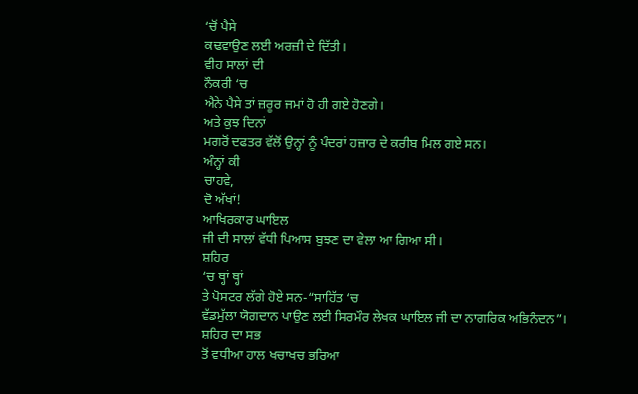‘ਚੋਂ ਪੈਸੇ
ਕਢਵਾਉਣ ਲਈ ਅਰਜ਼ੀ ਦੇ ਦਿੱਤੀ।
ਵੀਹ ਸਾਲਾਂ ਦੀ
ਨੌਕਰੀ ‘ਚ
ਐਨੇ ਪੈਸੇ ਤਾਂ ਜ਼ਰੂਰ ਜਮਾਂ ਹੋ ਹੀ ਗਏ ਹੋਣਗੇ।
ਅਤੇ ਕੁਝ ਦਿਨਾਂ
ਮਗਰੋਂ ਦਫਤਰ ਵੱਲੋਂ ਉਨ੍ਹਾਂ ਨੂੰ ਪੰਦਰਾਂ ਹਜ਼ਾਰ ਦੇ ਕਰੀਬ ਮਿਲ ਗਏ ਸਨ।
ਅੰਨ੍ਹਾਂ ਕੀ
ਚਾਹਵੇ,
ਦੋ ਅੱਖਾਂ!
ਆਖਿਰਕਾਰ ਘਾਇਲ
ਜੀ ਦੀ ਸਾਲਾਂ ਵੱਧੀ ਪਿਆਸ ਬੁਝਣ ਦਾ ਵੇਲਾ ਆ ਗਿਆ ਸੀ।
ਸ਼ਹਿਰ
‘ਚ ਥ੍ਹਾਂ ਥ੍ਹਾਂ
ਤੇ ਪੋਸਟਰ ਲੱਗੇ ਹੋਏ ਸਨ-“ਸਾਹਿੱਤ ‘ਚ
ਵੱਡਮੁੱਲਾ ਯੋਗਦਾਨ ਪਾਉਣ ਲਈ ਸਿਰਮੌਰ ਲੇਖਕ ਘਾਇਲ ਜੀ ਦਾ ਨਾਗਰਿਕ ਅਭਿਨੰਦਨ”।
ਸ਼ਹਿਰ ਦਾ ਸਭ
ਤੋਂ ਵਧੀਆ ਹਾਲ ਖਚਾਖਚ ਭਰਿਆ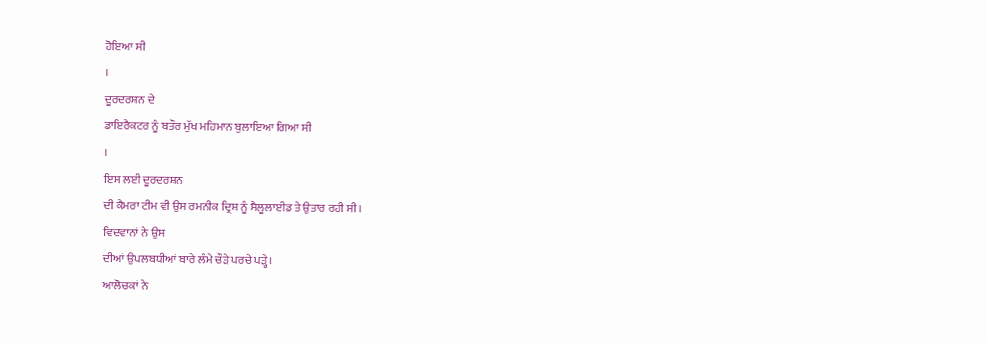ਹੋਇਆ ਸੀ
।
ਦੂਰਦਰਸ਼ਨ ਦੇ
ਡਾਇਰੈਕਟਰ ਨੂੰ ਬਤੌਰ ਮੁੱਖ ਮਹਿਮਾਨ ਬੁਲਾਇਆ ਗਿਆ ਸੀ
।
ਇਸ ਲਈ ਦੂਰਦਰਸ਼ਨ
ਦੀ ਕੈਮਰਾ ਟੀਮ ਵੀ ਉਸ ਰਮਨੀਕ ਦ੍ਰਿਸ਼ ਨੂੰ ਸੈਲੂਲਾਈਡ ਤੇ ਉਤਾਰ ਰਹੀ ਸੀ।
ਵਿਦਵਾਨਾਂ ਨੇ ਉਸ
ਦੀਆਂ ਉਪਲਬਧੀਆਂ ਬਾਰੇ ਲੰਮੇ ਚੌੜੇ ਪਰਚੇ ਪੜ੍ਹੇ।
ਆਲੋਚਕਾਂ ਨੇ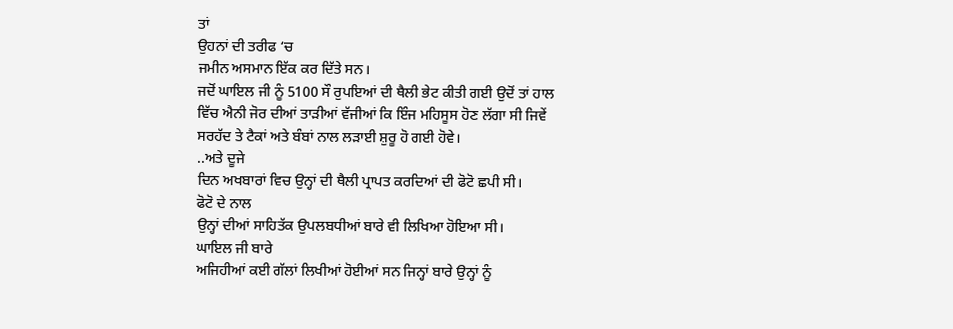ਤਾਂ
ਉਹਨਾਂ ਦੀ ਤਰੀਫ ‘ਚ
ਜਮੀਨ ਅਸਮਾਨ ਇੱਕ ਕਰ ਦਿੱਤੇ ਸਨ।
ਜਦੋਂ ਘਾਇਲ ਜੀ ਨੂੰ 5100 ਸੌ ਰੁਪਇਆਂ ਦੀ ਥੈਲੀ ਭੇਟ ਕੀਤੀ ਗਈ ਉਦੋਂ ਤਾਂ ਹਾਲ
ਵਿੱਚ ਐਨੀ ਜੋਰ ਦੀਆਂ ਤਾੜੀਆਂ ਵੱਜੀਆਂ ਕਿ ਇੰਜ ਮਹਿਸੂਸ ਹੋਣ ਲੱਗਾ ਸੀ ਜਿਵੇਂ
ਸਰਹੱਦ ਤੇ ਟੈਕਾਂ ਅਤੇ ਬੰਬਾਂ ਨਾਲ ਲੜਾਈ ਸ਼ੁਰੂ ਹੋ ਗਈ ਹੋਵੇ।
..ਅਤੇ ਦੂਜੇ
ਦਿਨ ਅਖਬਾਰਾਂ ਵਿਚ ਉਨ੍ਹਾਂ ਦੀ ਥੈਲੀ ਪ੍ਰਾਪਤ ਕਰਦਿਆਂ ਦੀ ਫੋਟੋ ਛਪੀ ਸੀ।
ਫੋਟੋ ਦੇ ਨਾਲ
ਉਨ੍ਹਾਂ ਦੀਆਂ ਸਾਹਿਤੱਕ ਉਪਲਬਧੀਆਂ ਬਾਰੇ ਵੀ ਲਿਖਿਆ ਹੋਇਆ ਸੀ।
ਘਾਇਲ ਜੀ ਬਾਰੇ
ਅਜਿਹੀਆਂ ਕਈ ਗੱਲਾਂ ਲਿਖੀਆਂ ਹੋਈਆਂ ਸਨ ਜਿਨ੍ਹਾਂ ਬਾਰੇ ਉਨ੍ਹਾਂ ਨੂੰ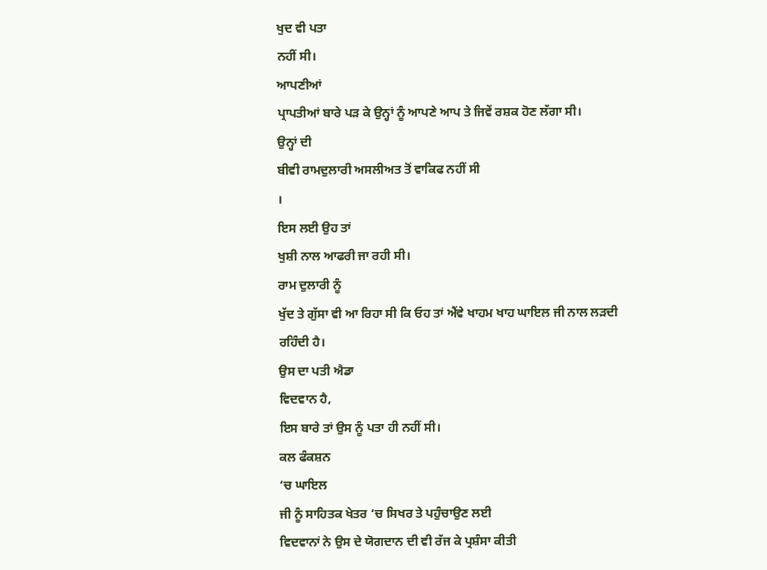ਖੁਦ ਵੀ ਪਤਾ
ਨਹੀਂ ਸੀ।
ਆਪਣੀਆਂ
ਪ੍ਰਾਪਤੀਆਂ ਬਾਰੇ ਪੜ ਕੇ ਉਨ੍ਹਾਂ ਨੂੰ ਆਪਣੇ ਆਪ ਤੇ ਜਿਵੇਂ ਰਸ਼ਕ ਹੋਣ ਲੱਗਾ ਸੀ।
ਉਨ੍ਹਾਂ ਦੀ
ਬੀਵੀ ਰਾਮਦੁਲਾਰੀ ਅਸਲੀਅਤ ਤੋਂ ਵਾਕਿਫ ਨਹੀਂ ਸੀ
।
ਇਸ ਲਈ ਉਹ ਤਾਂ
ਖੁਸ਼ੀ ਨਾਲ ਆਫਰੀ ਜਾ ਰਹੀ ਸੀ।
ਰਾਮ ਦੁਲਾਰੀ ਨੂੰ
ਖੁੱਦ ਤੇ ਗੁੱਸਾ ਵੀ ਆ ਰਿਹਾ ਸੀ ਕਿ ਓਹ ਤਾਂ ਐਂਵੇ ਖਾਹਮ ਖਾਹ ਘਾਇਲ ਜੀ ਨਾਲ ਲੜਦੀ
ਰਹਿੰਦੀ ਹੈ।
ਉਸ ਦਾ ਪਤੀ ਐਡਾ
ਵਿਦਵਾਨ ਹੈ,
ਇਸ ਬਾਰੇ ਤਾਂ ਉਸ ਨੂੰ ਪਤਾ ਹੀ ਨਹੀਂ ਸੀ।
ਕਲ ਫੰਕਸ਼ਨ
‘ਚ ਘਾਇਲ
ਜੀ ਨੂੰ ਸਾਹਿਤਕ ਖੇਤਰ ‘ਚ ਸਿਖਰ ਤੇ ਪਹੁੰਚਾਉਣ ਲਈ
ਵਿਦਵਾਨਾਂ ਨੇ ਉਸ ਦੇ ਯੋਗਦਾਨ ਦੀ ਵੀ ਰੱਜ ਕੇ ਪ੍ਰਸ਼ੰਸਾ ਕੀਤੀ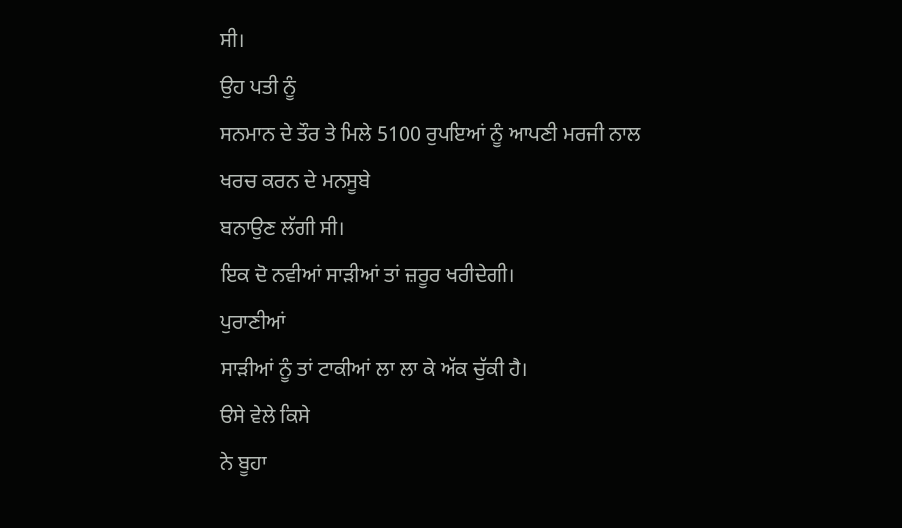ਸੀ।
ਉਹ ਪਤੀ ਨੂੰ
ਸਨਮਾਨ ਦੇ ਤੌਰ ਤੇ ਮਿਲੇ 5100 ਰੁਪਇਆਂ ਨੂੰ ਆਪਣੀ ਮਰਜੀ ਨਾਲ ਖਰਚ ਕਰਨ ਦੇ ਮਨਸੂਬੇ
ਬਨਾਉਣ ਲੱਗੀ ਸੀ।
ਇਕ ਦੋ ਨਵੀਆਂ ਸਾੜੀਆਂ ਤਾਂ ਜ਼ਰੂਰ ਖਰੀਦੇਗੀ।
ਪੁਰਾਣੀਆਂ
ਸਾੜੀਆਂ ਨੂੰ ਤਾਂ ਟਾਕੀਆਂ ਲਾ ਲਾ ਕੇ ਅੱਕ ਚੁੱਕੀ ਹੈ।
ੳਸੇ ਵੇਲੇ ਕਿਸੇ
ਨੇ ਬੂਹਾ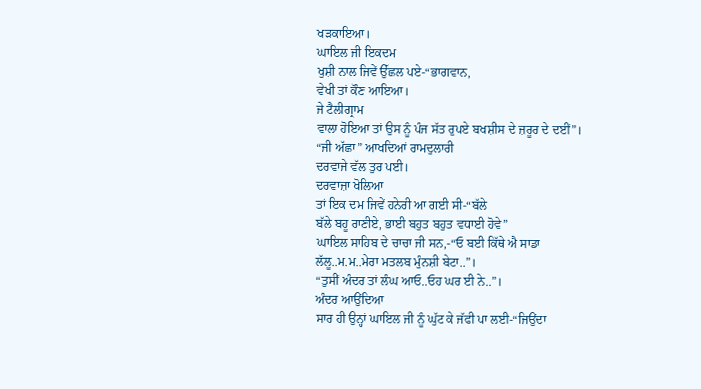ਖੜਕਾਇਆ।
ਘਾਇਲ ਜੀ ਇਕਦਮ
ਖੁਸ਼ੀ ਨਾਲ ਜਿਵੇਂ ਉੱਛਲ ਪਏ-“ਭਾਗਵਾਨ,
ਵੇਖੀ ਤਾਂ ਕੌਣ ਆਇਆ।
ਜੇ ਟੈਲੀਗ੍ਰਾਮ
ਵਾਲਾ ਹੋਇਆ ਤਾਂ ਉਸ ਨੂੰ ਪੰਜ ਸੱਤ ਰੁਪਏ ਬਖਸ਼ੀਸ ਦੇ ਜ਼ਰੂਰ ਦੇ ਦਈਂ”।
“ਜੀ ਅੱਛਾ” ਆਖਦਿਆਂ ਰਾਮਦੁਲਾਰੀ
ਦਰਵਾਜੇ ਵੱਲ ਤੁਰ ਪਈ।
ਦਰਵਾਜ਼ਾ ਖੋਲਿਆ
ਤਾਂ ਇਕ ਦਮ ਜਿਵੇਂ ਹਨੇਰੀ ਆ ਗਈ ਸੀ-“ਬੱਲੇ
ਬੱਲੇ ਬਹੂ ਰਾਣੀਏ, ਭਾਈ ਬਹੁਤ ਬਹੁਤ ਵਧਾਈ ਹੋਵੇ”
ਘਾਇਲ ਸਾਹਿਬ ਦੇ ਚਾਚਾ ਜੀ ਸਨ,-“ਓ ਬਈ ਕਿੱਥੇ ਐ ਸਾਡਾ
ਲੱਲੂ..ਮ.ਮ..ਮੇਰਾ ਮਤਲਬ ਮੁੰਨਸ਼ੀ ਬੇਟਾ..”।
“ਤੁਸੀਂ ਅੰਦਰ ਤਾਂ ਲੰਘ ਆਓ..ਓਹ ਘਰ ਈ ਨੇ..”।
ਅੰਦਰ ਆਉਂਦਿਆ
ਸਾਰ ਹੀ ਉਨ੍ਹਾਂ ਘਾਇਲ ਜੀ ਨੂੰ ਘੁੱਟ ਕੇ ਜੱਫੀ ਪਾ ਲਈ-“ਜਿਉਂਦਾ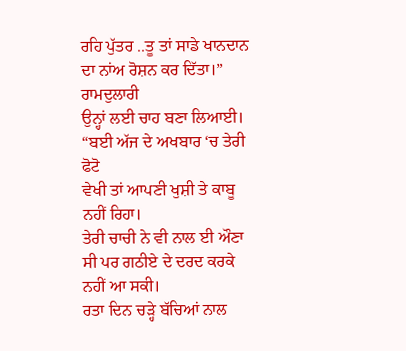ਰਹਿ ਪੁੱਤਰ ..ਤੂ ਤਾਂ ਸਾਡੇ ਖਾਨਦਾਨ ਦਾ ਨਾਂਅ ਰੋਸ਼ਨ ਕਰ ਦਿੱਤਾ।”
ਰਾਮਦੁਲਾਰੀ
ਉਨ੍ਹਾਂ ਲਈ ਚਾਹ ਬਣਾ ਲਿਆਈ।
“ਬਈ ਅੱਜ ਦੇ ਅਖਬਾਰ ‘ਚ ਤੇਰੀ ਫੋਟੋ
ਵੇਖੀ ਤਾਂ ਆਪਣੀ ਖੁਸ਼ੀ ਤੇ ਕਾਬੂ ਨਹੀਂ ਰਿਹਾ।
ਤੇਰੀ ਚਾਚੀ ਨੇ ਵੀ ਨਾਲ ਈ ਔਣਾ ਸੀ ਪਰ ਗਠੀਏ ਦੇ ਦਰਦ ਕਰਕੇ ਨਹੀਂ ਆ ਸਕੀ।
ਰਤਾ ਦਿਨ ਚੜ੍ਹੇ ਬੱਚਿਆਂ ਨਾਲ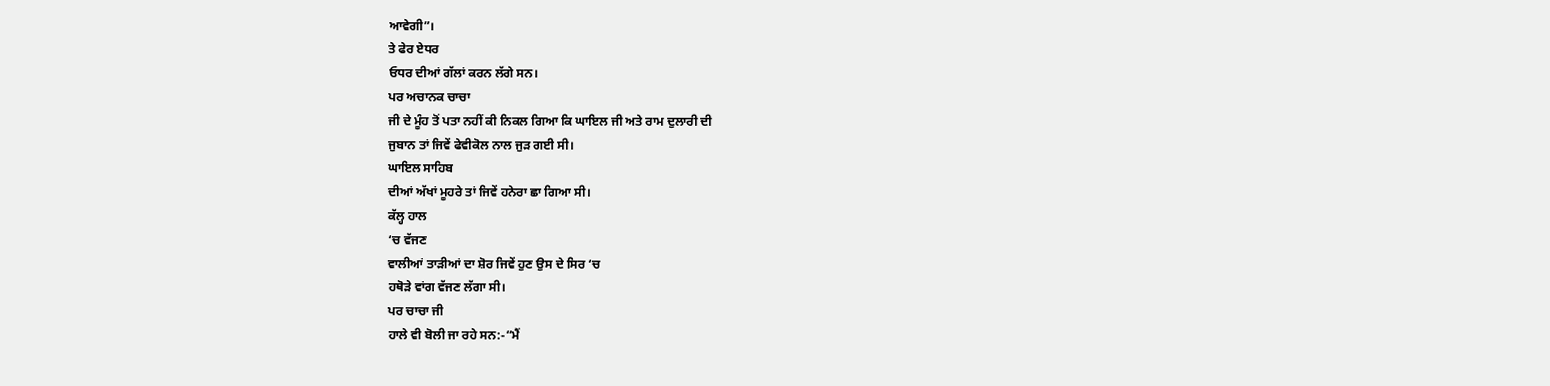ਆਵੇਗੀ”।
ਤੇ ਫੇਰ ਏਧਰ
ਓਧਰ ਦੀਆਂ ਗੱਲਾਂ ਕਰਨ ਲੱਗੇ ਸਨ।
ਪਰ ਅਚਾਨਕ ਚਾਚਾ
ਜੀ ਦੇ ਮੂੰਹ ਤੋਂ ਪਤਾ ਨਹੀਂ ਕੀ ਨਿਕਲ ਗਿਆ ਕਿ ਘਾਇਲ ਜੀ ਅਤੇ ਰਾਮ ਦੁਲਾਰੀ ਦੀ
ਜੁਬਾਨ ਤਾਂ ਜਿਵੇਂ ਫੇਵੀਕੋਲ ਨਾਲ ਜੁੜ ਗਈ ਸੀ।
ਘਾਇਲ ਸਾਹਿਬ
ਦੀਆਂ ਅੱਖਾਂ ਮੂਹਰੇ ਤਾਂ ਜਿਵੇਂ ਹਨੇਰਾ ਛਾ ਗਿਆ ਸੀ।
ਕੱਲ੍ਹ ਹਾਲ
‘ਚ ਵੱਜਣ
ਵਾਲੀਆਂ ਤਾੜੀਆਂ ਦਾ ਸ਼ੋਰ ਜਿਵੇਂ ਹੁਣ ਉਸ ਦੇ ਸਿਰ ‘ਚ
ਹਥੋੜੇ ਵਾਂਗ ਵੱਜਣ ਲੱਗਾ ਸੀ।
ਪਰ ਚਾਚਾ ਜੀ
ਹਾਲੇ ਵੀ ਬੋਲੀ ਜਾ ਰਹੇ ਸਨ:-“ਮੈਂ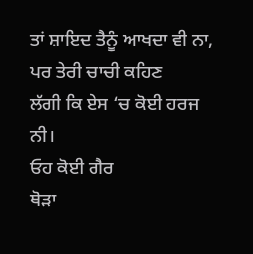ਤਾਂ ਸ਼ਾਇਦ ਤੈਨੂੰ ਆਖਦਾ ਵੀ ਨਾ, ਪਰ ਤੇਰੀ ਚਾਚੀ ਕਹਿਣ
ਲੱਗੀ ਕਿ ਏਸ ‘ਚ ਕੋਈ ਹਰਜ ਨੀ।
ਓਹ ਕੋਈ ਗੈਰ
ਥੋੜਾ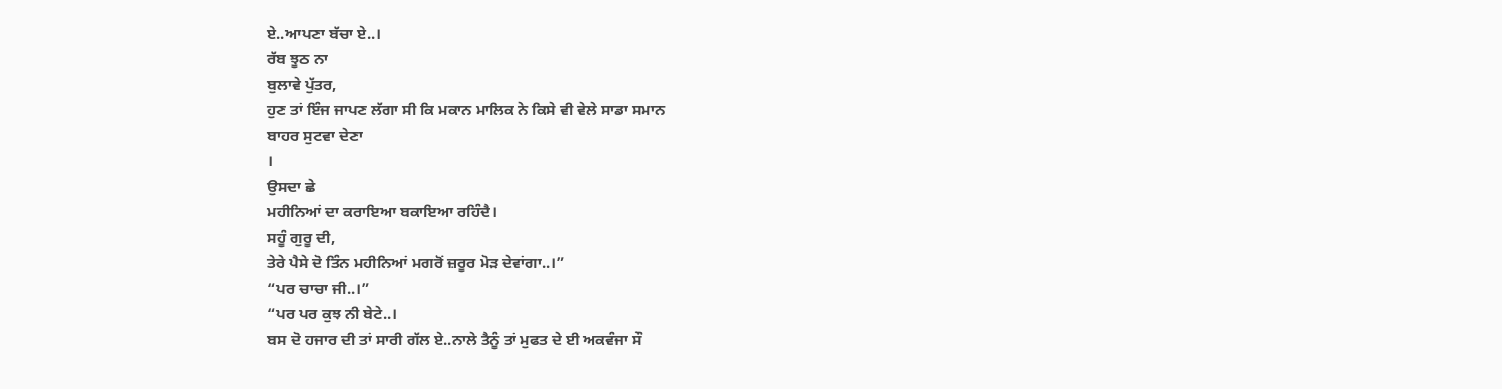ਏ..ਆਪਣਾ ਬੱਚਾ ਏ..।
ਰੱਬ ਝੂਠ ਨਾ
ਬੁਲਾਵੇ ਪੁੱਤਰ,
ਹੁਣ ਤਾਂ ਇੰਜ ਜਾਪਣ ਲੱਗਾ ਸੀ ਕਿ ਮਕਾਨ ਮਾਲਿਕ ਨੇ ਕਿਸੇ ਵੀ ਵੇਲੇ ਸਾਡਾ ਸਮਾਨ
ਬਾਹਰ ਸੁਟਵਾ ਦੇਣਾ
।
ਉਸਦਾ ਛੇ
ਮਹੀਨਿਆਂ ਦਾ ਕਰਾਇਆ ਬਕਾਇਆ ਰਹਿੰਦੈ।
ਸਹੂੰ ਗੁਰੂ ਦੀ,
ਤੇਰੇ ਪੈਸੇ ਦੋ ਤਿੰਨ ਮਹੀਨਿਆਂ ਮਗਰੋਂ ਜ਼ਰੂਰ ਮੋੜ ਦੇਵਾਂਗਾ..।”
“ਪਰ ਚਾਚਾ ਜੀ..।”
“ਪਰ ਪਰ ਕੁਝ ਨੀ ਬੇਟੇ..।
ਬਸ ਦੋ ਹਜਾਰ ਦੀ ਤਾਂ ਸਾਰੀ ਗੱਲ ਏ..ਨਾਲੇ ਤੈਨੂੰ ਤਾਂ ਮੁਫਤ ਦੇ ਈ ਅਕਵੰਜਾ ਸੌ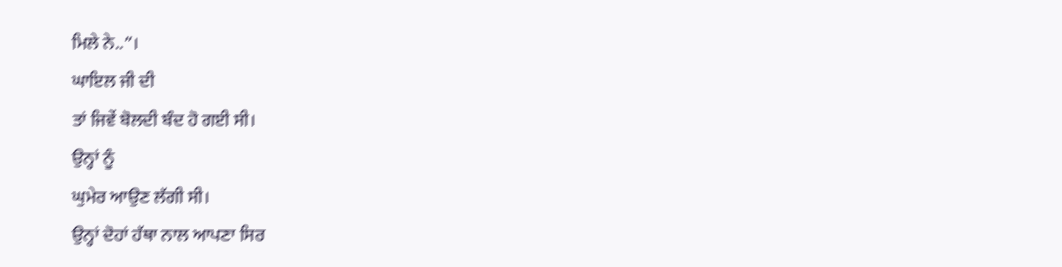ਮਿਲੇ ਨੇ..”।
ਘਾਇਲ ਜੀ ਦੀ
ਤਾਂ ਜਿਵੇਂ ਬੋਲਦੀ ਬੰਦ ਹੋ ਗਈ ਸੀ।
ਉਨ੍ਹਾਂ ਨੂੰ
ਘੁਮੇਰ ਆਉਣ ਲੱਗੀ ਸੀ।
ਉਨ੍ਹਾਂ ਦੋਹਾਂ ਹੱਥਾ ਨਾਲ ਆਪਣਾ ਸਿਰ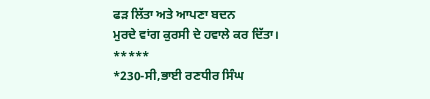ਫੜ ਲਿੱਤਾ ਅਤੇ ਆਪਣਾ ਬਦਨ
ਮੁਰਦੇ ਵਾਂਗ ਕੁਰਸੀ ਦੇ ਹਵਾਲੇ ਕਰ ਦਿੱਤਾ।
*****
*230-ਸੀ,ਭਾਈ ਰਣਧੀਰ ਸਿੰਘ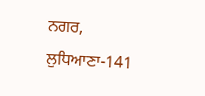ਨਗਰ,
ਲੁਧਿਆਣਾ-141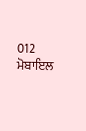012
ਮੋਬਾਇਲ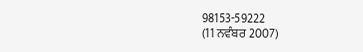98153-59222
(11 ਨਵੰਬਰ 2007)